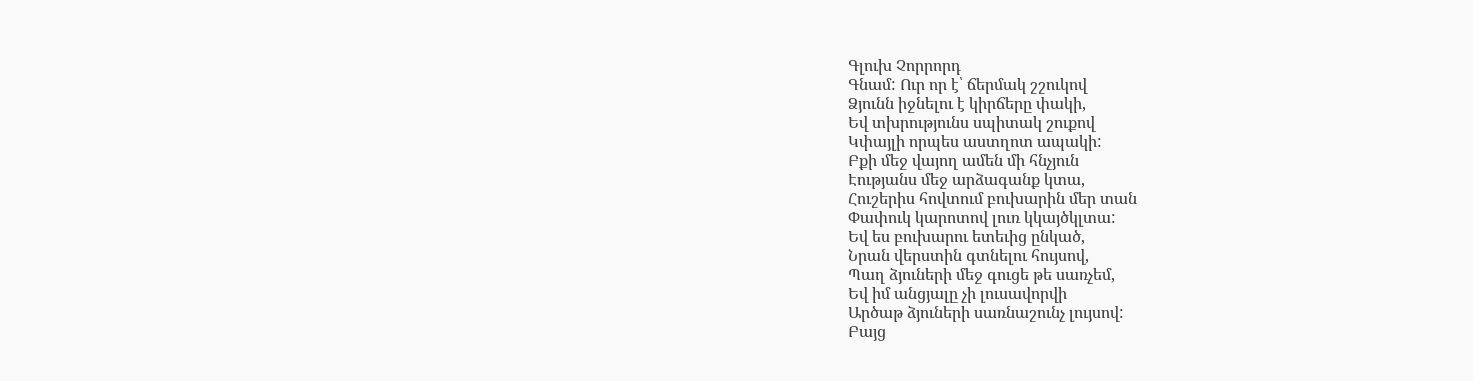Գլուխ Չորրորդ
Գնամ: Ուր որ է՝ ճերմակ շշուկով
Ձյունն իջնելու է կիրճերը փակի,
Եվ տխրությունս սպիտակ շուքով
Կփայլի որպես աստղոտ ապակի:
Բքի մեջ վայող ամեն մի հնչյուն
Էությանս մեջ արձագանք կտա,
Հուշերիս հովտում բուխարին մեր տան
Փափուկ կարոտով լուռ կկայծկլտա:
Եվ ես բուխարու ետեւից ընկած,
Նրան վերստին գտնելու հույսով,
Պաղ ձյուների մեջ գուցե թե սառչեմ,
Եվ իմ անցյալը չի լուսավորվի
Արծաթ ձյուների սառնաշունչ լույսով:
Բայց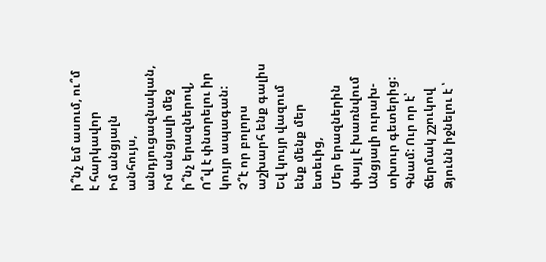ի՞նչ եմ ասում, ու՞մ է հարկավոր
Իմ անցյալն անհույս, անդյուցազնական,
Իմ անցյալի մեջ ի՞նչ երազներով,
Ո՞վ է փնտրելու իր կույր ապագան:
Չ՞է որ բոլորս աշխարհ ենք գալիս
Եվ կույր վազում ենք մենք մեր ետեւից,
Մեր երազներին փայլ է խառնվում
Անցյալի ուրախ-տխուր գետերից:
Գնամ: Ուր որ է՝ ճերմակ շշուկով
Ձյունն իջնելու է ՝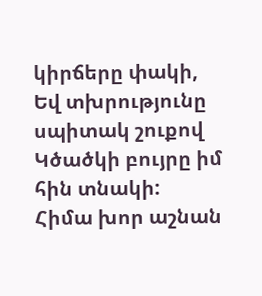կիրճերը փակի,
Եվ տխրությունը սպիտակ շուքով
Կծածկի բույրը իմ հին տնակի:
Հիմա խոր աշնան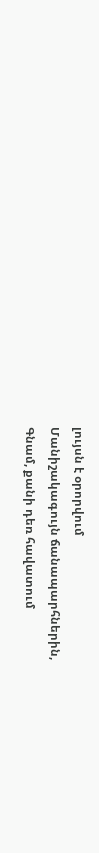լույսն է օրորվում
Մանիշակագույն ճանապարհներին,
Գնամ, քանի դեռ հավատում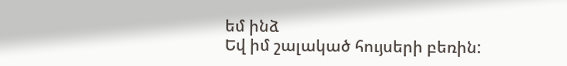եմ ինձ
Եվ իմ շալակած հույսերի բեռին: